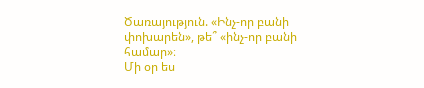Ծառայություն. «Ինչ-որ բանի փոխարեն», թե՞ «ինչ-որ բանի համար»։
Մի օր ես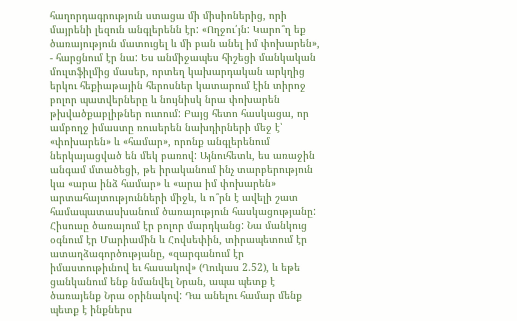հաղորդագրություն ստացա մի միսիոներից, որի մայրենի լեզուն անգլերենն էր: «Ողջու՛յն: Կարո՞ղ եք ծառայություն մատուցել և մի բան անել իմ փոխարեն», - հարցնում էր նա: Ես անմիջապես հիշեցի մանկական մուլտֆիլմից մասեր, որտեղ կախարդական արկղից երկու հեքիաթային հերոսներ կատարում էին տիրոջ բոլոր պատվերները և նույնիսկ նրա փոխարեն թխվածքաբլիթներ ուտում: Բայց հետո հասկացա, որ ամբողջ իմաստը ռուսերեն նախդիրների մեջ է՝ «փոխարեն» և «համար», որոնք անգլերենում ներկայացված են մեկ բառով: Այնուհետև, ես առաջին անգամ մտածեցի, թե իրականում ինչ տարբերություն կա «արա ինձ համար» և «արա իմ փոխարեն» արտահայտությունների միջև, և ո՞րն է ավելի շատ համապատասխանում ծառայություն հասկացությանը:
Հիսուսը ծառայում էր բոլոր մարդկանց: Նա մանկուց օգնում էր Մարիամին և Հովսեփին, տիրապետում էր ատաղձագործությանը, «զարգանում էր իմաստութիւնով եւ հասակով» (Ղուկաս 2.52), և եթե ցանկանում ենք նմանվել Նրան, ապա պետք է ծառայենք Նրա օրինակով: Դա անելու համար մենք պետք է ինքներս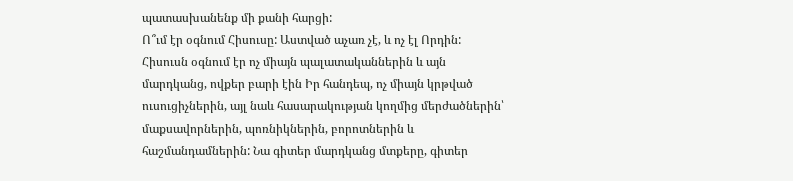պատասխանենք մի քանի հարցի:
Ո՞ւմ էր օգնում Հիսուսը: Աստված աչառ չէ, և ոչ էլ Որդին: Հիսուսն օգնում էր ոչ միայն պալատականներին և այն մարդկանց, ովքեր բարի էին Իր հանդեպ, ոչ միայն կրթված ուսուցիչներին, այլ նաև հասարակության կողմից մերժածներին՝ մաքսավորներին, պոռնիկներին, բորոտներին և հաշմանդամներին: Նա գիտեր մարդկանց մտքերը, գիտեր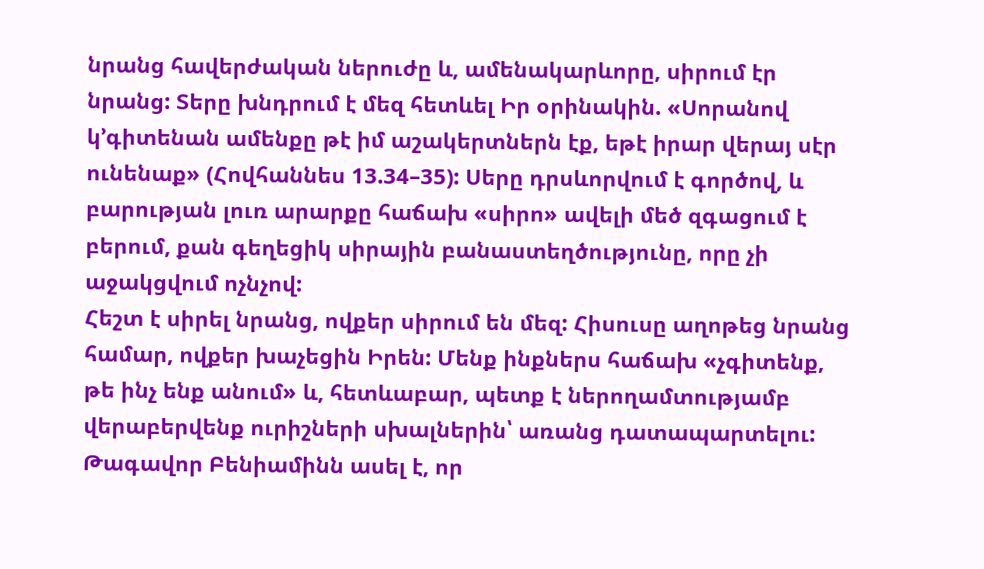նրանց հավերժական ներուժը և, ամենակարևորը, սիրում էր նրանց: Տերը խնդրում է մեզ հետևել Իր օրինակին. «Սորանով կ’գիտենան ամենքը թէ իմ աշակերտներն էք, եթէ իրար վերայ սէր ունենաք» (Հովհաննես 13.34–35): Սերը դրսևորվում է գործով, և բարության լուռ արարքը հաճախ «սիրո» ավելի մեծ զգացում է բերում, քան գեղեցիկ սիրային բանաստեղծությունը, որը չի աջակցվում ոչնչով:
Հեշտ է սիրել նրանց, ովքեր սիրում են մեզ: Հիսուսը աղոթեց նրանց համար, ովքեր խաչեցին Իրեն: Մենք ինքներս հաճախ «չգիտենք, թե ինչ ենք անում» և, հետևաբար, պետք է ներողամտությամբ վերաբերվենք ուրիշների սխալներին՝ առանց դատապարտելու: Թագավոր Բենիամինն ասել է, որ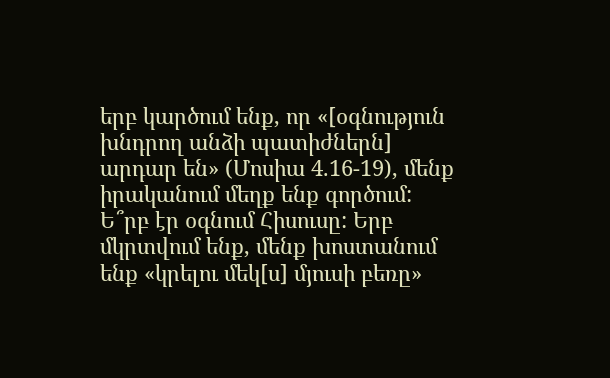երբ կարծում ենք, որ «[օգնություն խնդրող անձի պատիժներն] արդար են» (Մոսիա 4.16-19), մենք իրականում մեղք ենք գործում:
Ե՞րբ էր օգնում Հիսուսը: Երբ մկրտվում ենք, մենք խոստանում ենք «կրելու մեկ[ս] մյուսի բեռը»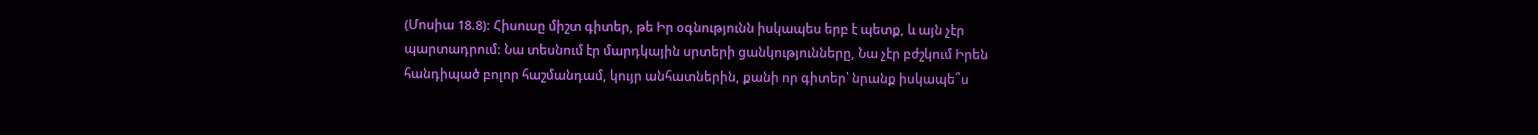(Մոսիա 18.8): Հիսուսը միշտ գիտեր, թե Իր օգնությունն իսկապես երբ է պետք, և այն չէր պարտադրում: Նա տեսնում էր մարդկային սրտերի ցանկությունները, Նա չէր բժշկում Իրեն հանդիպած բոլոր հաշմանդամ, կույր անհատներին, քանի որ գիտեր՝ նրանք իսկապե՞ս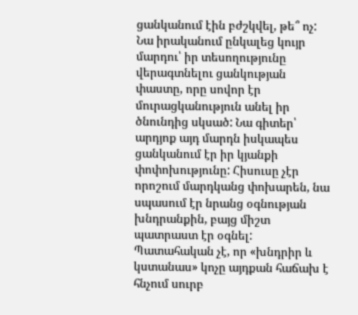ցանկանում էին բժշկվել, թե՞ ոչ: Նա իրականում ընկալեց կույր մարդու՝ իր տեսողությունը վերագտնելու ցանկության փաստը, որը սովոր էր մուրացկանություն անել իր ծնունդից սկսած: Նա գիտեր՝ արդյոք այդ մարդն իսկապես ցանկանում էր իր կյանքի փոփոխությունը: Հիսուսը չէր որոշում մարդկանց փոխարեն, նա սպասում էր նրանց օգնության խնդրանքին, բայց միշտ պատրաստ էր օգնել: Պատահական չէ, որ «խնդրիր և կստանաս» կոչը այդքան հաճախ է հնչում սուրբ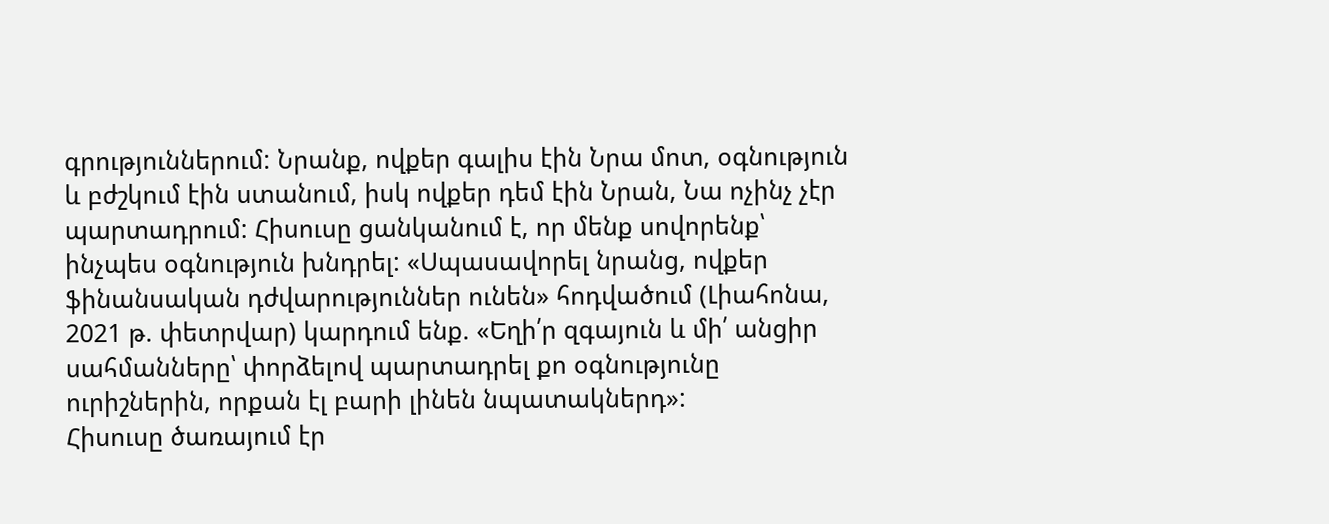գրություններում: Նրանք, ովքեր գալիս էին Նրա մոտ, օգնություն և բժշկում էին ստանում, իսկ ովքեր դեմ էին Նրան, Նա ոչինչ չէր պարտադրում: Հիսուսը ցանկանում է, որ մենք սովորենք՝ ինչպես օգնություն խնդրել: «Սպասավորել նրանց, ովքեր ֆինանսական դժվարություններ ունեն» հոդվածում (Լիահոնա, 2021 թ. փետրվար) կարդում ենք. «Եղի՛ր զգայուն և մի՛ անցիր սահմանները՝ փորձելով պարտադրել քո օգնությունը ուրիշներին, որքան էլ բարի լինեն նպատակներդ»:
Հիսուսը ծառայում էր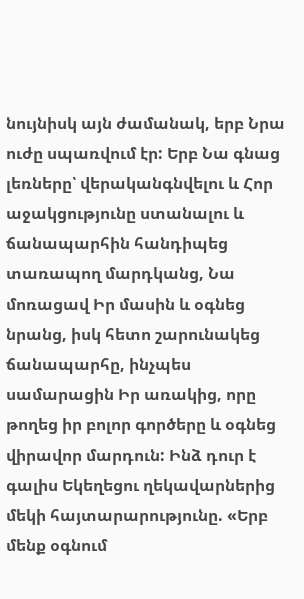նույնիսկ այն ժամանակ, երբ Նրա ուժը սպառվում էր: Երբ Նա գնաց լեռները՝ վերականգնվելու և Հոր աջակցությունը ստանալու և ճանապարհին հանդիպեց տառապող մարդկանց, Նա մոռացավ Իր մասին և օգնեց նրանց, իսկ հետո շարունակեց ճանապարհը, ինչպես սամարացին Իր առակից, որը թողեց իր բոլոր գործերը և օգնեց վիրավոր մարդուն: Ինձ դուր է գալիս Եկեղեցու ղեկավարներից մեկի հայտարարությունը. «Երբ մենք օգնում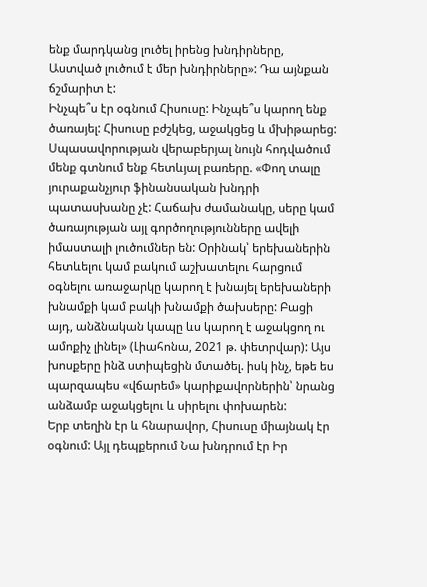ենք մարդկանց լուծել իրենց խնդիրները, Աստված լուծում է մեր խնդիրները»: Դա այնքան ճշմարիտ է:
Ինչպե՞ս էր օգնում Հիսուսը: Ինչպե՞ս կարող ենք ծառայել: Հիսուսը բժշկեց, աջակցեց և մխիթարեց: Սպասավորության վերաբերյալ նույն հոդվածում մենք գտնում ենք հետևյալ բառերը. «Փող տալը յուրաքանչյուր ֆինանսական խնդրի պատասխանը չէ: Հաճախ ժամանակը, սերը կամ ծառայության այլ գործողությունները ավելի իմաստալի լուծումներ են: Օրինակ՝ երեխաներին հետևելու կամ բակում աշխատելու հարցում օգնելու առաջարկը կարող է խնայել երեխաների խնամքի կամ բակի խնամքի ծախսերը: Բացի այդ, անձնական կապը ևս կարող է աջակցող ու ամոքիչ լինել» (Լիահոնա, 2021 թ. փետրվար): Այս խոսքերը ինձ ստիպեցին մտածել. իսկ ինչ, եթե ես պարզապես «վճարեմ» կարիքավորներին՝ նրանց անձամբ աջակցելու և սիրելու փոխարեն:
Երբ տեղին էր և հնարավոր, Հիսուսը միայնակ էր օգնում: Այլ դեպքերում Նա խնդրում էր Իր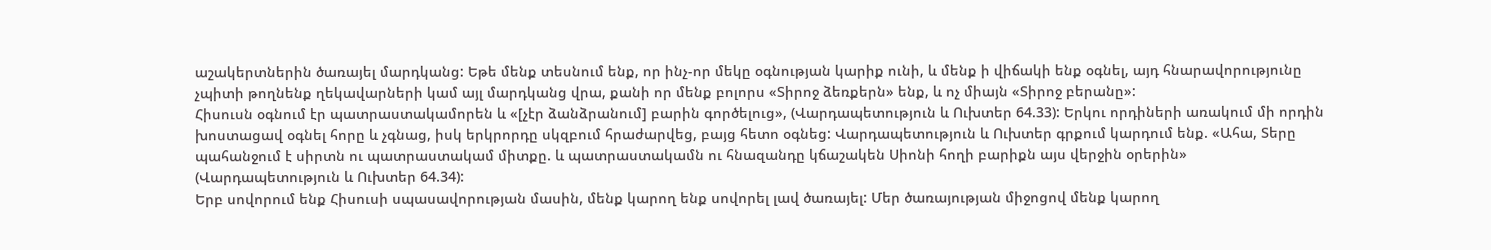աշակերտներին ծառայել մարդկանց: Եթե մենք տեսնում ենք, որ ինչ-որ մեկը օգնության կարիք ունի, և մենք ի վիճակի ենք օգնել, այդ հնարավորությունը չպիտի թողնենք ղեկավարների կամ այլ մարդկանց վրա, քանի որ մենք բոլորս «Տիրոջ ձեռքերն» ենք, և ոչ միայն «Տիրոջ բերանը»:
Հիսուսն օգնում էր պատրաստակամորեն և «[չէր ձանձրանում] բարին գործելուց», (Վարդապետություն և Ուխտեր 64.33): Երկու որդիների առակում մի որդին խոստացավ օգնել հորը և չգնաց, իսկ երկրորդը սկզբում հրաժարվեց, բայց հետո օգնեց: Վարդապետություն և Ուխտեր գրքում կարդում ենք. «Ահա, Տերը պահանջում է սիրտն ու պատրաստակամ միտքը. և պատրաստակամն ու հնազանդը կճաշակեն Սիոնի հողի բարիքն այս վերջին օրերին» (Վարդապետություն և Ուխտեր 64.34):
Երբ սովորում ենք Հիսուսի սպասավորության մասին, մենք կարող ենք սովորել լավ ծառայել: Մեր ծառայության միջոցով մենք կարող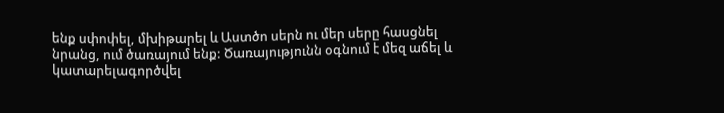ենք սփոփել, մխիթարել և Աստծո սերն ու մեր սերը հասցնել նրանց, ում ծառայում ենք: Ծառայությունն օգնում է մեզ աճել և կատարելագործվել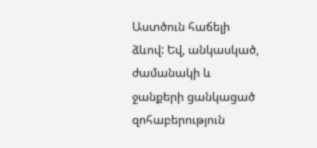Աստծուն հաճելի ձևով: Եվ, անկասկած, ժամանակի և ջանքերի ցանկացած զոհաբերություն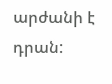արժանի է դրան: